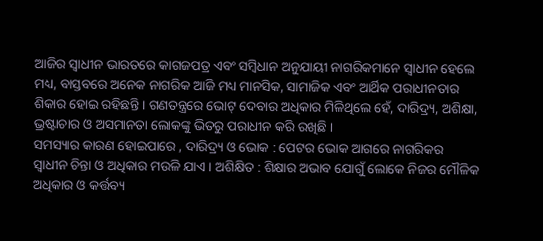ଆଜିର ସ୍ୱାଧୀନ ଭାରତରେ କାଗଜପତ୍ର ଏବଂ ସମ୍ବିଧାନ ଅନୁଯାୟୀ ନାଗରିକମାନେ ସ୍ୱାଧୀନ ହେଲେ ମଧ୍ୟ, ବାସ୍ତବରେ ଅନେକ ନାଗରିକ ଆଜି ମଧ୍ୟ ମାନସିକ, ସାମାଜିକ ଏବଂ ଆର୍ଥିକ ପରାଧୀନତାର ଶିକାର ହୋଇ ରହିଛନ୍ତି । ଗଣତନ୍ତ୍ରରେ ଭୋଟ୍ ଦେବାର ଅଧିକାର ମିଳିଥିଲେ ହେଁ, ଦାରିଦ୍ର୍ୟ, ଅଶିକ୍ଷା, ଭ୍ରଷ୍ଟାଚାର ଓ ଅସମାନତା ଲୋକଙ୍କୁ ଭିତରୁ ପରାଧୀନ କରି ରଖିଛି ।
ସମସ୍ୟାର କାରଣ ହୋଇପାରେ , ଦାରିଦ୍ର୍ୟ ଓ ଭୋକ : ପେଟର ଭୋକ ଆଗରେ ନାଗରିକର ସ୍ୱାଧୀନ ଚିନ୍ତା ଓ ଅଧିକାର ମଉଳି ଯାଏ । ଅଶିକ୍ଷିତ : ଶିକ୍ଷାର ଅଭାବ ଯୋଗୁଁ ଲୋକେ ନିଜର ମୌଳିକ ଅଧିକାର ଓ କର୍ତ୍ତବ୍ୟ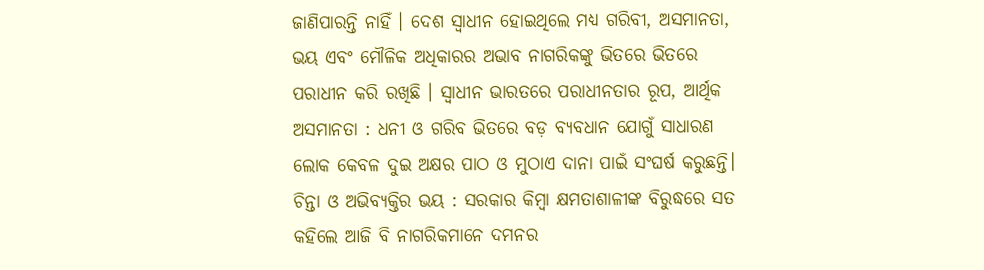ଜାଣିପାରନ୍ତି ନାହିଁ । ଦେଶ ସ୍ୱାଧୀନ ହୋଇଥିଲେ ମଧ୍ୟ ଗରିବୀ, ଅସମାନତା, ଭୟ ଏବଂ ମୌଳିକ ଅଧିକାରର ଅଭାବ ନାଗରିକଙ୍କୁ ଭିତରେ ଭିତରେ ପରାଧୀନ କରି ରଖିଛି । ସ୍ୱାଧୀନ ଭାରତରେ ପରାଧୀନତାର ରୂପ, ଆର୍ଥିକ ଅସମାନତା : ଧନୀ ଓ ଗରିବ ଭିତରେ ବଡ଼ ବ୍ୟବଧାନ ଯୋଗୁଁ ସାଧାରଣ ଲୋକ କେବଳ ଦୁଇ ଅକ୍ଷର ପାଠ ଓ ମୁଠାଏ ଦାନା ପାଇଁ ସଂଘର୍ଷ କରୁଛନ୍ତି। ଚିନ୍ତା ଓ ଅଭିବ୍ୟକ୍ତିର ଭୟ : ସରକାର କିମ୍ବା କ୍ଷମତାଶାଳୀଙ୍କ ବିରୁଦ୍ଧରେ ସତ କହିଲେ ଆଜି ବି ନାଗରିକମାନେ ଦମନର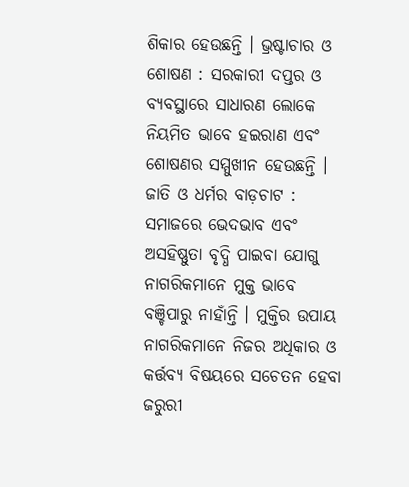ଶିକାର ହେଉଛନ୍ତି । ଭ୍ରଷ୍ଟାଚାର ଓ ଶୋଷଣ : ସରକାରୀ ଦପ୍ତର ଓ ବ୍ୟବସ୍ଥାରେ ସାଧାରଣ ଲୋକେ ନିୟମିତ ଭାବେ ହଇରାଣ ଏବଂ ଶୋଷଣର ସମ୍ମୁଖୀନ ହେଉଛନ୍ତି । ଜାତି ଓ ଧର୍ମର ବାଡ଼ଚାଟ : ସମାଜରେ ଭେଦଭାବ ଏବଂ ଅସହିଷ୍ଣୁତା ବୃଦ୍ଧି ପାଇବା ଯୋଗୁ ନାଗରିକମାନେ ମୁକ୍ତ ଭାବେ ବଞ୍ଚିପାରୁ ନାହାଁନ୍ତି । ମୁକ୍ତିର ଉପାୟ ନାଗରିକମାନେ ନିଜର ଅଧିକାର ଓ କର୍ତ୍ତବ୍ୟ ବିଷୟରେ ସଚେତନ ହେବା ଜରୁରୀ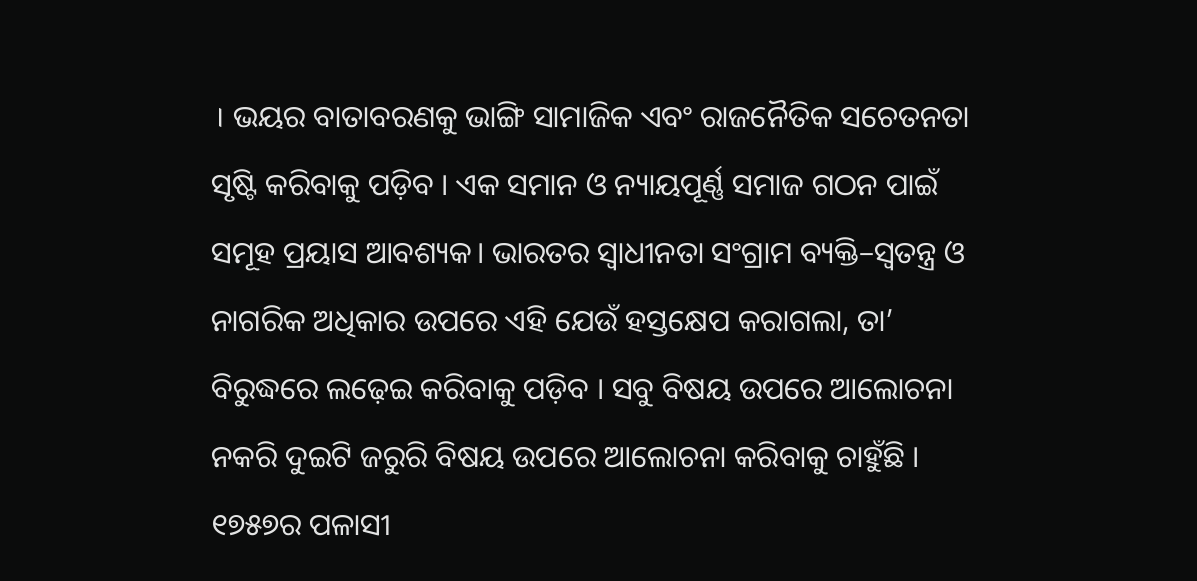। ଭୟର ବାତାବରଣକୁ ଭାଙ୍ଗି ସାମାଜିକ ଏବଂ ରାଜନୈତିକ ସଚେତନତା ସୃଷ୍ଟି କରିବାକୁ ପଡ଼ିବ । ଏକ ସମାନ ଓ ନ୍ୟାୟପୂର୍ଣ୍ଣ ସମାଜ ଗଠନ ପାଇଁ ସମୂହ ପ୍ରୟାସ ଆବଶ୍ୟକ। ଭାରତର ସ୍ବାଧୀନତା ସଂଗ୍ରାମ ବ୍ୟକ୍ତି–ସ୍ବତନ୍ତ୍ର ଓ ନାଗରିକ ଅଧିକାର ଉପରେ ଏହି ଯେଉଁ ହସ୍ତକ୍ଷେପ କରାଗଲା, ତା’ ବିରୁଦ୍ଧରେ ଲଢ଼େଇ କରିବାକୁ ପଡ଼ିବ । ସବୁ ବିଷୟ ଉପରେ ଆଲୋଚନା ନକରି ଦୁଇଟି ଜରୁରି ବିଷୟ ଉପରେ ଆଲୋଚନା କରିବାକୁ ଚାହୁଁଛି । ୧୭୫୭ର ପଳାସୀ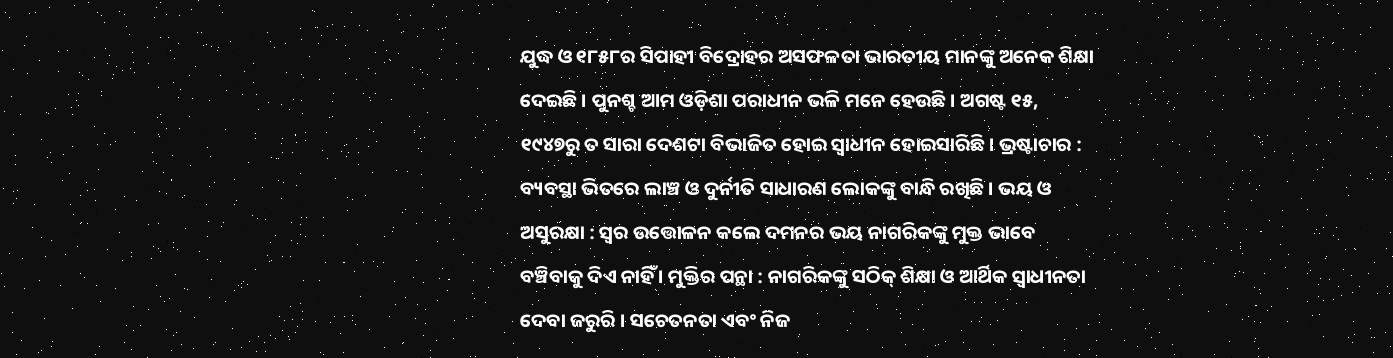ଯୁଦ୍ଧ ଓ ୧୮୫୮ର ସିପାହୀ ବିଦ୍ରୋହର ଅସଫଳତା ଭାରତୀୟ ମାନଙ୍କୁ ଅନେକ ଶିକ୍ଷା ଦେଇଛି । ପୁନଶ୍ଚ ଆମ ଓଡ଼ିଶା ପରାଧୀନ ଭଳି ମନେ ହେଉଛି। ଅଗଷ୍ଟ ୧୫, ୧୯୪୭ରୁ ତ ସାରା ଦେଶଟା ବିଭାଜିତ ହୋଇ ସ୍ୱାଧୀନ ହୋଇସାରିଛି। ଭ୍ରଷ୍ଟାଚାର : ବ୍ୟବସ୍ଥା ଭିତରେ ଲାଞ୍ଚ ଓ ଦୁର୍ନୀତି ସାଧାରଣ ଲୋକଙ୍କୁ ବାନ୍ଧି ରଖିଛି । ଭୟ ଓ ଅସୁରକ୍ଷା : ସ୍ୱର ଉତ୍ତୋଳନ କଲେ ଦମନର ଭୟ ନାଗରିକଙ୍କୁ ମୁକ୍ତ ଭାବେ ବଞ୍ଚିବାକୁ ଦିଏ ନାହିଁ । ମୁକ୍ତିର ପନ୍ଥା : ନାଗରିକଙ୍କୁ ସଠିକ୍ ଶିକ୍ଷା ଓ ଆର୍ଥିକ ସ୍ୱାଧୀନତା ଦେବା ଜରୁରି । ସଚେତନତା ଏବଂ ନିଜ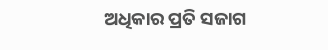ଅଧିକାର ପ୍ରତି ସଜାଗ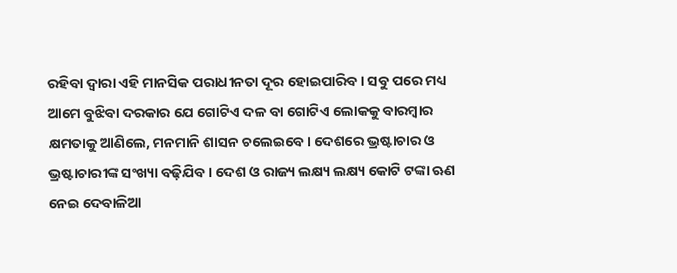ରହିବା ଦ୍ୱାରା ଏହି ମାନସିକ ପରାଧୀନତା ଦୂର ହୋଇପାରିବ । ସବୁ ପରେ ମଧ୍ୟ ଆମେ ବୁଝିବା ଦରକାର ଯେ ଗୋଟିଏ ଦଳ ବା ଗୋଟିଏ ଲୋକକୁ ବାରମ୍ବାର କ୍ଷମତାକୁ ଆଣିଲେ, ମନମାନି ଶାସନ ଚଲେଇବେ। ଦେଶରେ ଭ୍ରଷ୍ଟାଚାର ଓ ଭ୍ରଷ୍ଟାଚାରୀଙ୍କ ସଂଖ୍ୟା ବଢ଼ିଯିବ । ଦେଶ ଓ ରାଜ୍ୟ ଲକ୍ଷ୍ୟ ଲକ୍ଷ୍ୟ କୋଟି ଟଙ୍କା ଋଣ ନେଇ ଦେବାଳିଆ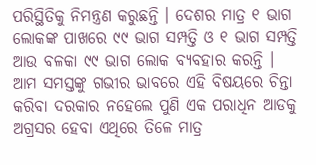ପରିସ୍ଥିତିକୁ ନିମନ୍ତ୍ରଣ କରୁଛନ୍ତି । ଦେଶର ମାତ୍ର ୧ ଭାଗ ଲୋକଙ୍କ ପାଖରେ ୯୯ ଭାଗ ସମ୍ପତ୍ତି ଓ ୧ ଭାଗ ସମ୍ପତ୍ତି ଆଉ ବଳକା ୯୯ ଭାଗ ଲୋକ ବ୍ୟବହାର କରନ୍ତି । ଆମ ସମସ୍ତଙ୍କୁ ଗଭୀର ଭାବରେ ଏହି ବିଷୟରେ ଚିନ୍ତା କରିବା ଦରକାର ନହେଲେ ପୁଣି ଏକ ପରାଧିନ ଆଡକୁ ଅଗ୍ରସର ହେବା ଏଥିରେ ତିଳେ ମାତ୍ର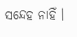ସନ୍ଦେହ ନାହିଁ ।